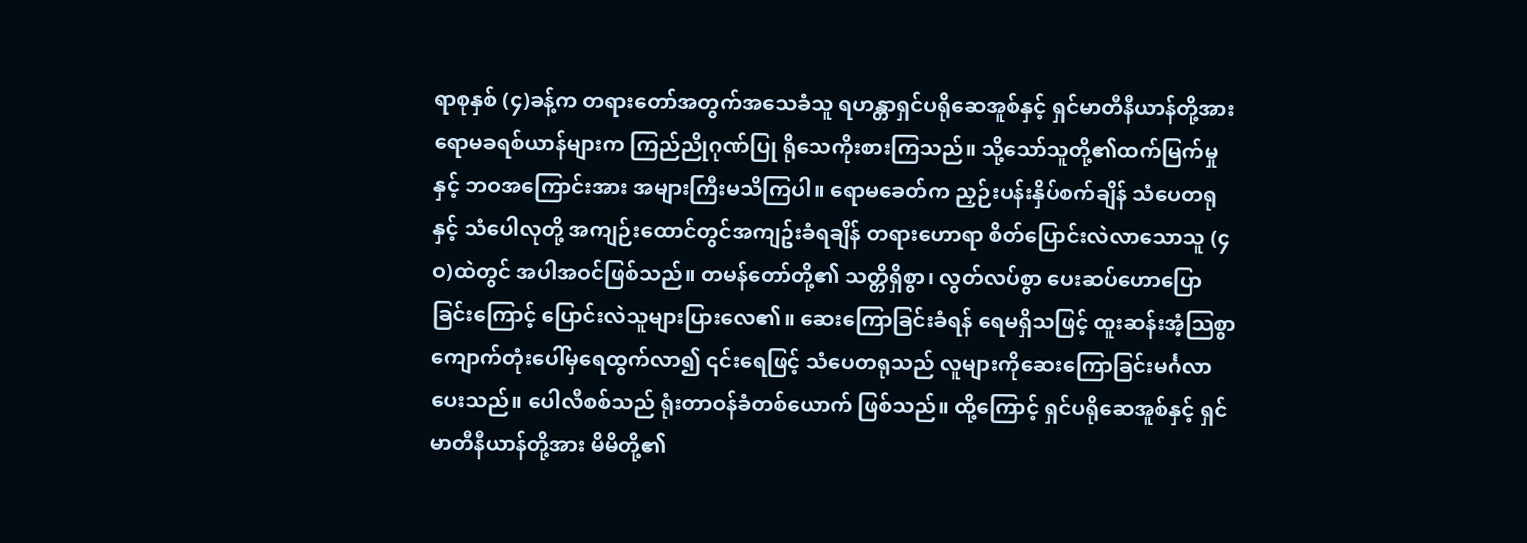ရာစုနှစ် (၄)ခန့်က တရားတော်အတွက်အသေခံသူ ရဟန္တာရှင်ပရိုဆေအူစ်နှင့် ရှင်မာတီနီယာန်တို့အား ရောမခရစ်ယာန်များက ကြည်ညိုဂုဏ်ပြု ရိုသေကိုးစားကြသည်။ သို့သော်သူတို့၏ထက်မြက်မှုနှင့် ဘဝအကြောင်းအား အများကြီးမသိကြပါ။ ရောမခေတ်က ညှဉ်းပန်းနှိပ်စက်ချိန် သံပေတရုနှင့် သံပေါလုတို့ အကျဉ်းထောင်တွင်အကျဥ်းခံရချိန် တရားဟောရာ စိတ်ပြောင်းလဲလာသောသူ (၄ဝ)ထဲတွင် အပါအဝင်ဖြစ်သည်။ တမန်တော်တို့၏ သတ္တိရှိစွာ၊ လွတ်လပ်စွာ ပေးဆပ်ဟောပြောခြင်းကြောင့် ပြောင်းလဲသူများပြားလေ၏။ ဆေးကြောခြင်းခံရန် ရေမရှိသဖြင့် ထူးဆန်းအံ့သြစွာ ကျောက်တုံးပေါ်မှရေထွက်လာ၍ ၎င်းရေဖြင့် သံပေတရုသည် လူများကိုဆေးကြောခြင်းမင်္ဂလာပေးသည်။ ပေါလီစစ်သည် ရုံးတာဝန်ခံတစ်ယောက် ဖြစ်သည်။ ထို့ကြောင့် ရှင်ပရိုဆေအူစ်နှင့် ရှင်မာတီနီယာန်တို့အား မိမိတို့၏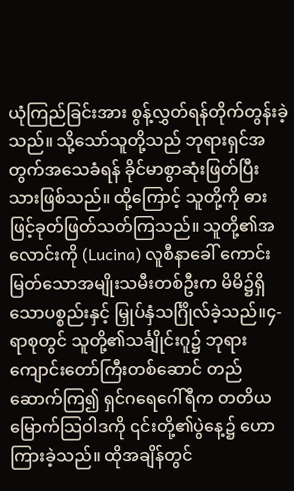ယုံကြည်ခြင်းအား စွန့်လွှတ်ရန်တိုက်တွန်းခဲ့သည်။ သို့သော်သူတို့သည် ဘုရားရှင်အတွက်အသေခံရန် ခိုင်မာစွာဆုံးဖြတ်ပြီးသားဖြစ်သည်။ ထို့ကြောင့် သူတို့ကို ဓားဖြင့်ခုတ်ဖြတ်သတ်ကြသည်။ သူတို့၏အလောင်းကို (Lucina) လူစီနာခေါ် ကောင်းမြတ်သောအမျိုးသမီးတစ်ဦးက မိမိ၌ရှိသောပစ္စည်းနှင့် မြှုပ်နှံသင်္ဂြိုလ်ခဲ့သည်။၄-ရာစုတွင် သူတို့၏သင်္ချိုင်းဂူ၌ ဘုရားကျောင်းတော်ကြီးတစ်ဆောင် တည်ဆောက်ကြ၍ ရှင်ဂရေဂေါ်ရီက တတိယမြောက်သြဝါဒကို ၎င်းတို့၏ပွဲနေ့၌ ဟောကြားခဲ့သည်။ ထိုအချိန်တွင်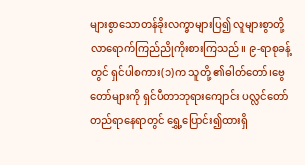များစွာသောတန်ခိုးလက္ခာများပြ၍ လူများစွာတို့ လာရောက်ကြည်ညိုကိုးစားကြသည်။ ၉-ရာစုခန့်တွင် ရှင်ပါစကား(၁)က သူတို့ ၏ဓါတ်တော်၊ဗွေတော်များကို ရှင်ပီတာဘုရားကျောင်း ပလ္လင်တော်တည်ရာနေရာတွင် ရွှေ့ပြောင်း၍ထားရှိ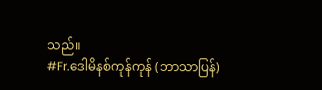သည်။
#Fr.ဒေါမိနစ်ကုန်ကုန် (ဘာသာပြန်)